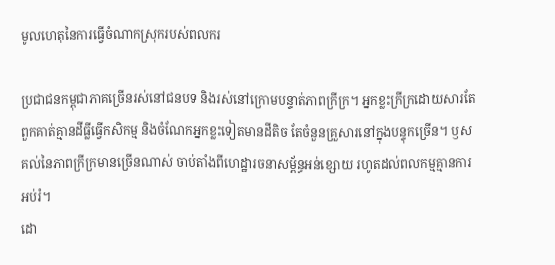មូលហេតុនៃការធ្វើចំណាកស្រុករបស់ពលករ

ប្រជាជនកម្ពុជាភាគច្រើនរស់នៅជនបទ និងរស់នៅក្រោមបន្ទាត់ភាពក្រីក្រ។ អ្នកខ្លះក្រីក្រដោយសារតែពួកគាត់គ្មានដីធ្លីធ្វើកសិកម្ម និងចំណែកអ្នកខ្លះទៀតមានដីតិច តែចំនួនគ្រួសារនៅក្នុងបន្ទុកច្រើន។ ឫសគល់នៃភាពក្រីក្រមានច្រើនណាស់ ចាប់តាំងពីហេដ្ឋារចនាសម្ព័ន្ធអន់ខ្សោយ រហូតដល់ពលកម្មគ្មានការអប់រំ។
ដោ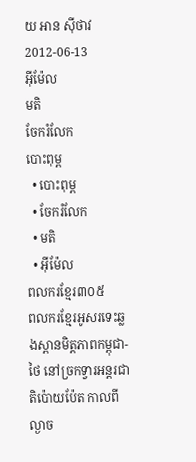យ អាន ស៊ីថាវ
2012-06-13
អ៊ីម៉ែល
មតិ
ចែករំលែក
បោះពុម្ព
  • បោះពុម្ព
  • ចែករំលែក
  • មតិ
  • អ៊ីម៉ែល
ពលករខ្មែរ៣០៥
ពលករខ្មែរអូសរទេះឆ្លងស្ពានមិត្តភាពកម្ពុជា-ថៃ នៅច្រកទ្វារអន្តរជាតិប៉ោយប៉ែត កាលពីល្ងាច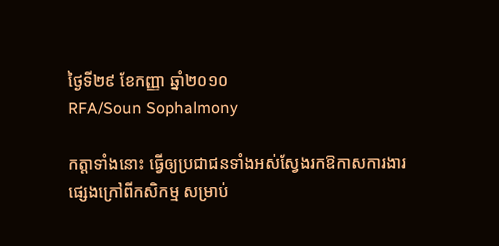ថ្ងៃទី២៩ ខែកញ្ញា ឆ្នាំ២០១០
RFA/Soun Sophalmony

កត្តាទាំងនោះ ធ្វើឲ្យប្រជាជនទាំងអស់ស្វែងរកឱកាសការងារផ្សេងក្រៅពីកសិកម្ម សម្រាប់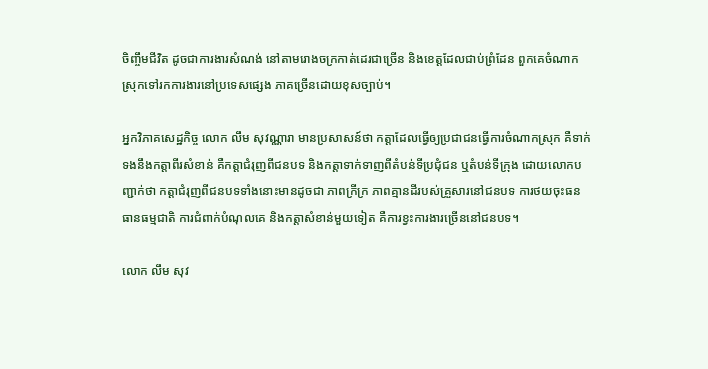ចិញ្ចឹមជីវិត ដូចជាការងារសំណង់ នៅតាមរោងចក្រកាត់ដេរជាច្រើន និងខេត្តដែលជាប់ព្រំដែន ពួកគេចំណាកស្រុកទៅរកការងារនៅប្រទេសផ្សេង ភាគច្រើនដោយខុសច្បាប់។

អ្នកវិភាគសេដ្ឋកិច្ច លោក លឹម សុវណ្ណារា មានប្រសាសន៍ថា កត្តាដែលធ្វើឲ្យប្រជាជនធ្វើការចំណាកស្រុក គឺទាក់ទងនឹងកត្តាពីរសំខាន់ គឺកត្តាជំរុញពីជនបទ និងកត្តាទាក់ទាញពីតំបន់ទីប្រជុំជន ឬតំបន់ទីក្រុង ដោយលោកបញ្ជាក់ថា កត្តាជំរុញពីជនបទទាំងនោះមានដូចជា ភាពក្រីក្រ ភាពគ្មានដីរបស់គ្រួសារនៅជនបទ ការថយចុះធនធានធម្មជាតិ ការជំពាក់បំណុលគេ និងកត្តាសំខាន់មួយទៀត គឺការខ្វះការងារច្រើននៅជនបទ។

លោក លឹម សុវ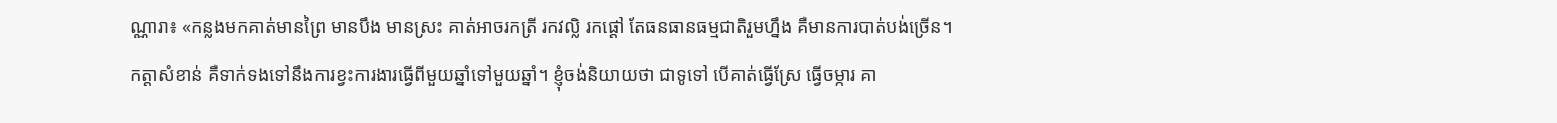ណ្ណារា៖ «កន្លងមកគាត់មានព្រៃ មានបឹង មានស្រះ គាត់អាចរកត្រី រកវល្លិ រកផ្ដៅ តែធនធានធម្មជាតិរួមហ្នឹង គឺមានការបាត់បង់ច្រើន។ កត្តាសំខាន់ គឺទាក់ទងទៅនឹងការខ្វះការងារធ្វើពីមួយឆ្នាំទៅមួយឆ្នាំ។ ខ្ញុំចង់និយាយថា ជាទូទៅ បើគាត់ធ្វើស្រែ ធ្វើចម្ការ គា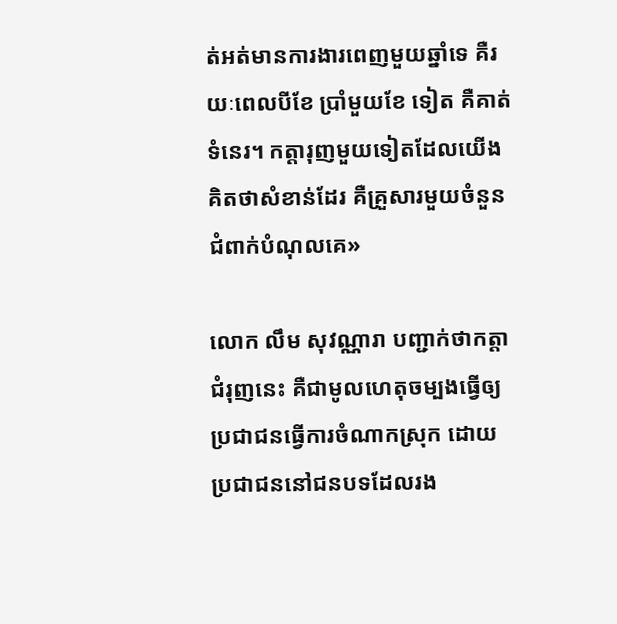ត់អត់មានការងារពេញមួយឆ្នាំទេ គឺរយៈពេលបីខែ ប្រាំមួយខែ ទៀត គឺគាត់ទំនេរ។ កត្តារុញមួយទៀតដែលយើងគិតថាសំខាន់ដែរ គឺគ្រួសារមួយចំនួនជំពាក់បំណុលគេ»

លោក លឹម សុវណ្ណារា បញ្ជាក់ថាកត្តាជំរុញនេះ គឺជាមូលហេតុចម្បងធ្វើឲ្យប្រជាជនធ្វើការចំណាកស្រុក ដោយប្រជាជននៅជនបទដែលរង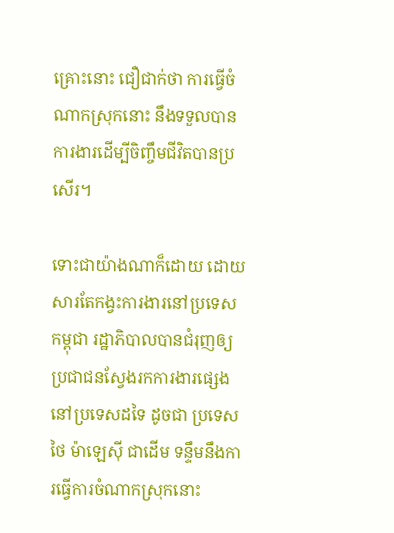គ្រោះនោះ ជឿជាក់ថា ការធ្វើចំណាកស្រុកនោះ នឹងទទួលបានការងារដើម្បីចិញ្ចឹមជីវិតបានប្រសើរ។

ទោះជាយ៉ាងណាក៏ដោយ ដោយសារតែកង្វះការងារនៅប្រទេសកម្ពុជា រដ្ឋាភិបាលបានជំរុញឲ្យប្រជាជនស្វែងរកការងារផ្សេងនៅប្រទេសដទៃ ដូចជា ប្រទេសថៃ ម៉ាឡេស៊ី ជាដើម ទន្ទឹមនឹងការធ្វើការចំណាកស្រុកនោះ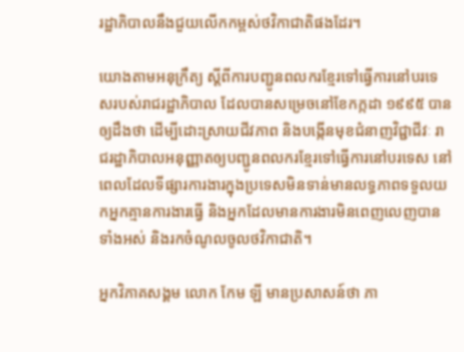រដ្ឋាភិបាលនឹងជួយលើកកម្ពស់ថវិកាជាតិផងដែរ។

យោងតាមអនុក្រឹត្យ ស្ដីពីការបញ្ជូនពលករខ្មែរទៅធ្វើការនៅបរទេសរបស់រាជរដ្ឋាភិបាល ដែលបានសម្រេចនៅខែកក្កដា ១៩៩៥ បានឲ្យដឹងថា ដើម្បីដោះស្រាយជីវភាព និងបង្កើនមុខជំនាញវិជ្ជាជីវៈ រាជរដ្ឋាភិបាលអនុញ្ញាតឲ្យបញ្ជូនពលករខ្មែរទៅធ្វើការនៅបរទេស នៅពេលដែលទីផ្សារការងារក្នុងប្រទេសមិនទាន់មានលទ្ធភាពទទួលយកអ្នកគ្មានការងារធ្វើ និងអ្នកដែលមានការងារមិនពេញលេញបានទាំងអស់ និងរកចំណូលចូលថវិកាជាតិ។

អ្នកវិភាគសង្គម លោក កែម ឡី មានប្រសាសន៍ថា ភា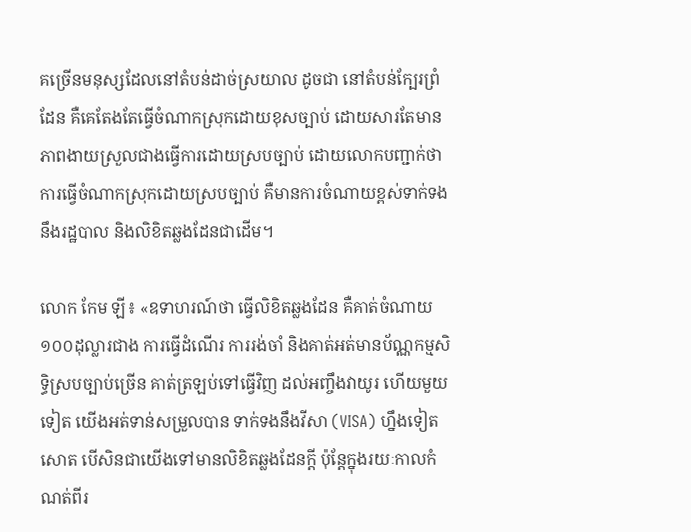គច្រើនមនុស្សដែលនៅតំបន់ដាច់ស្រយាល ដូចជា នៅតំបន់ក្បែរព្រំដែន គឺគេតែងតែធ្វើចំណាកស្រុកដោយខុសច្បាប់ ដោយសារតែមានភាពងាយស្រួលជាងធ្វើការដោយស្របច្បាប់ ដោយលោកបញ្ជាក់ថា ការធ្វើចំណាកស្រុកដោយស្របច្បាប់ គឺមានការចំណាយខ្ពស់ទាក់ទងនឹងរដ្ឋបាល និងលិខិតឆ្លងដែនជាដើម។

លោក កែម ឡី៖ «ឧទាហរណ៍ថា ធ្វើលិខិតឆ្លងដែន គឺគាត់ចំណាយ ១០០ដុល្លារជាង ការធ្វើដំណើរ ការរង់ចាំ និងគាត់អត់មានប័ណ្ណកម្មសិទ្ធិស្របច្បាប់ច្រើន គាត់ត្រឡប់ទៅធ្វើវិញ ដល់អញ្ចឹងវាយូរ ហើយមួយទៀត យើងអត់ទាន់សម្រួលបាន ទាក់ទងនឹងវីសា (VISA) ហ្នឹងទៀតសោត បើសិនជាយើងទៅមានលិខិតឆ្លងដែនក្ដី ប៉ុន្តែក្នុងរយៈកាលកំណត់ពីរ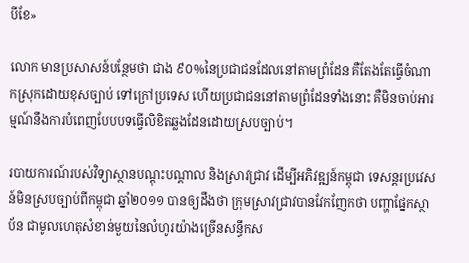បីខែ»

លោក មានប្រសាសន៍បន្ថែមថា ជាង ៩០%នៃប្រជាជនដែលនៅតាមព្រំដែន គឺតែងតែធ្វើចំណាកស្រុកដោយខុសច្បាប់ ទៅក្រៅប្រទេស ហើយប្រជាជននៅតាមព្រំដែនទាំងនោះ គឺមិនចាប់អារម្មណ៍នឹងការបំពេញបែបបទធ្វើលិខិតឆ្លងដែនដោយស្របច្បាប់។

របាយការណ៍របស់វិទ្យាស្ថានបណ្ដុះបណ្ដាល និងស្រាវជ្រាវ ដើម្បីអភិវឌ្ឍន៍កម្ពុជា ទេសន្តរប្រវេសន៍មិនស្របច្បាប់ពីកម្ពុជា ឆ្នាំ២០១១ បានឲ្យដឹងថា ក្រុមស្រាវជ្រាវបានវែកញែកថា បញ្ហាផ្នែកស្ថាប័ន ជាមូលហេតុសំខាន់មួយនៃលំហូរយ៉ាងច្រើនសន្ធឹកស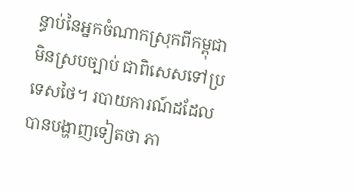ន្ធាប់នៃអ្នកចំណាកស្រុកពីកម្ពុជាមិនស្របច្បាប់ ជាពិសេសទៅប្រទេសថៃ។ របាយការណ៍ដដែលបានបង្ហាញទៀតថា ភា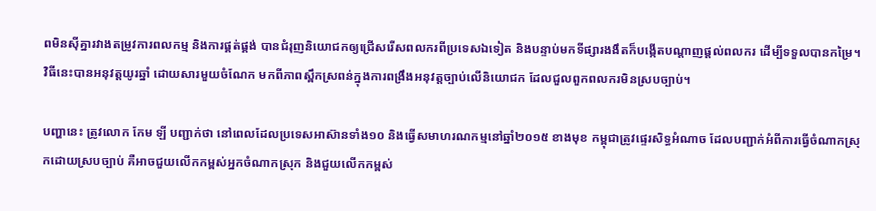ពមិនស៊ីគ្នារវាងតម្រូវការពលកម្ម និងការផ្គត់ផ្គង់ បានជំរុញនិយោជកឲ្យជ្រើសរើសពលករពីប្រទេសឯទៀត និងបន្ទាប់មកទីផ្សារងងឹតក៏បង្កើតបណ្ដាញផ្ដល់ពលករ ដើម្បីទទួលបានកម្រៃ។ វិធីនេះបានអនុវត្តយូរឆ្នាំ ដោយសារមួយចំណែក មកពីភាពស្ពឹកស្រពន់ក្នុងការពង្រឹងអនុវត្តច្បាប់លើនិយោជក ដែលជួលពួកពលករមិនស្របច្បាប់។

បញ្ហានេះ ត្រូវលោក កែម ឡី បញ្ជាក់ថា នៅពេលដែលប្រទេសអាស៊ានទាំង១០ និងធ្វើសមាហរណកម្មនៅឆ្នាំ២០១៥ ខាងមុខ កម្ពុជាត្រូវផ្ទេរសិទ្ធអំណាច ដែលបញ្ជាក់អំពីការធ្វើចំណាកស្រុកដោយស្របច្បាប់ គឺអាចជួយលើកកម្ពស់អ្នកចំណាកស្រុក និងជួយលើកកម្ពស់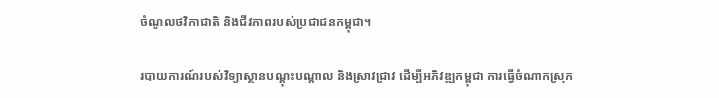ចំណូលថវិកាជាតិ និងជីវភាពរបស់ប្រជាជនកម្ពុជា។

របាយការណ៍របស់វិទ្យាស្ថានបណ្ដុះបណ្ដាល និងស្រាវជ្រាវ ដើម្បីអភិវឌ្ឍកម្ពុជា ការធ្វើចំណាកស្រុក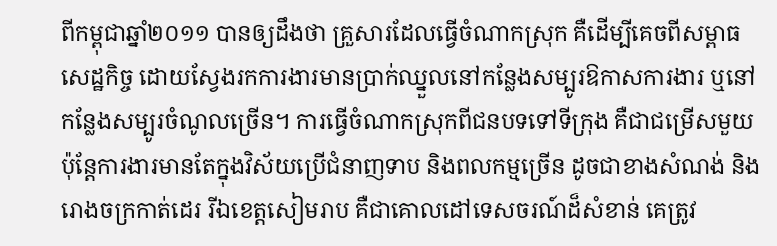ពីកម្ពុជាឆ្នាំ២០១១ បានឲ្យដឹងថា គ្រួសារដែលធ្វើចំណាកស្រុក គឺដើម្បីគេចពីសម្ពាធសេដ្ឋកិច្ច ដោយស្វែងរកការងារមានប្រាក់ឈ្នួលនៅកន្លែងសម្បូរឱកាសការងារ ឬនៅកន្លែងសម្បូរចំណូលច្រើន។ ការធ្វើចំណាកស្រុកពីជនបទទៅទីក្រុង គឺជាជម្រើសមួយ ប៉ុន្តែការងារមានតែក្នុងវិស័យប្រើជំនាញទាប និងពលកម្មច្រើន ដូចជាខាងសំណង់ និងរោងចក្រកាត់ដេរ រីឯខេត្តសៀមរាប គឺជាគោលដៅទេសចរណ៍ដ៏សំខាន់ គេត្រូវ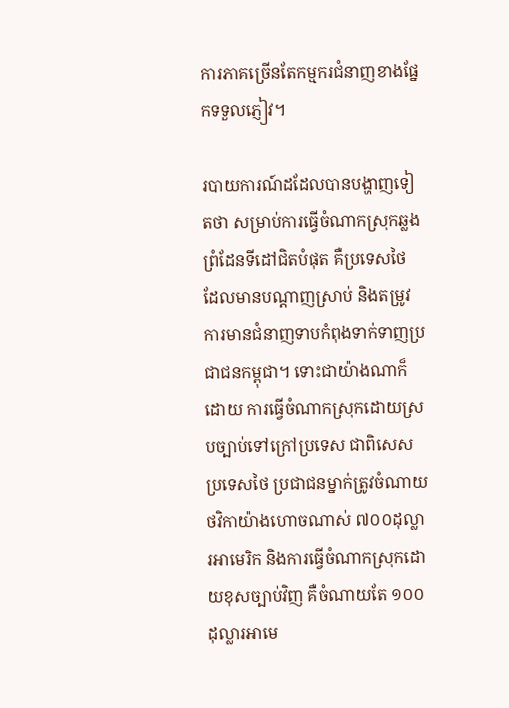ការភាគច្រើនតែកម្មករជំនាញខាងផ្នែកទទួលភ្ញៀវ។

របាយការណ៍ដដែលបានបង្ហាញទៀតថា សម្រាប់ការធ្វើចំណាកស្រុកឆ្លងព្រំដែនទីដៅជិតបំផុត គឺប្រទេសថៃ ដែលមានបណ្ដាញស្រាប់ និងតម្រូវការមានជំនាញទាបកំពុងទាក់ទាញប្រជាជនកម្ពុជា។ ទោះជាយ៉ាងណាក៏ដោយ ការធ្វើចំណាកស្រុកដោយស្របច្បាប់ទៅក្រៅប្រទេស ជាពិសេសប្រទេសថៃ ប្រជាជនម្នាក់ត្រូវចំណាយថវិកាយ៉ាងហោចណាស់ ៧០០ដុល្លារអាមេរិក និងការធ្វើចំណាកស្រុកដោយខុសច្បាប់វិញ គឺចំណាយតែ ១០០ដុល្លារអាមេ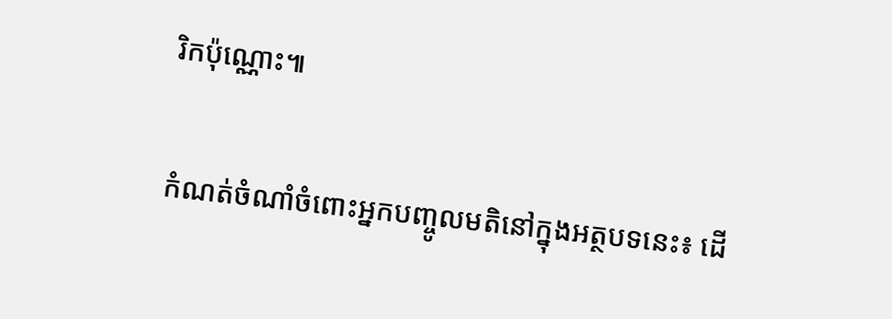រិកប៉ុណ្ណោះ៕

កំណត់ចំណាំចំពោះអ្នកបញ្ចូលមតិនៅក្នុងអត្ថបទនេះ៖ ដើ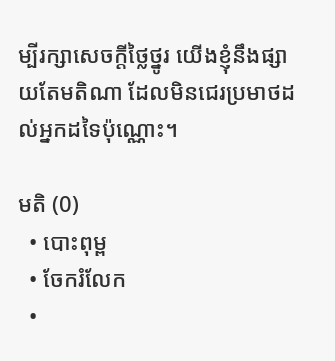ម្បីរក្សាសេចក្ដីថ្លៃថ្នូរ យើងខ្ញុំនឹងផ្សាយតែមតិណា ដែលមិនជេរប្រមាថដល់អ្នកដទៃប៉ុណ្ណោះ។

មតិ (0)
  • បោះពុម្ព
  • ចែករំលែក
  •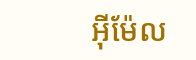អ៊ីម៉ែល